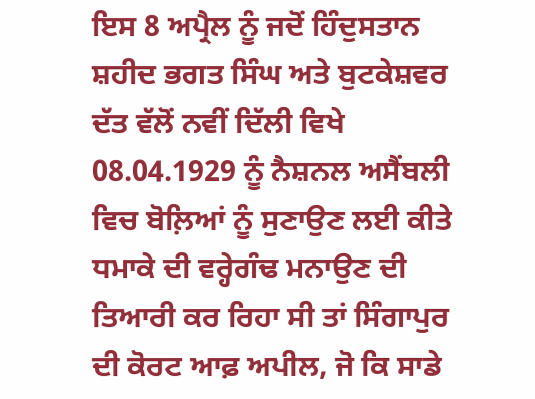ਇਸ 8 ਅਪ੍ਰੈਲ ਨੂੰ ਜਦੋਂ ਹਿੰਦੁਸਤਾਨ ਸ਼ਹੀਦ ਭਗਤ ਸਿੰਘ ਅਤੇ ਬੁਟਕੇਸ਼ਵਰ ਦੱਤ ਵੱਲੋਂ ਨਵੀਂ ਦਿੱਲੀ ਵਿਖੇ 08.04.1929 ਨੂੰ ਨੈਸ਼ਨਲ ਅਸੈਂਬਲੀ ਵਿਚ ਬੋਲ਼ਿਆਂ ਨੂੰ ਸੁਣਾਉਣ ਲਈ ਕੀਤੇ ਧਮਾਕੇ ਦੀ ਵਰ੍ਹੇਗੰਢ ਮਨਾਉਣ ਦੀ ਤਿਆਰੀ ਕਰ ਰਿਹਾ ਸੀ ਤਾਂ ਸਿੰਗਾਪੁਰ ਦੀ ਕੋਰਟ ਆਫ਼ ਅਪੀਲ, ਜੋ ਕਿ ਸਾਡੇ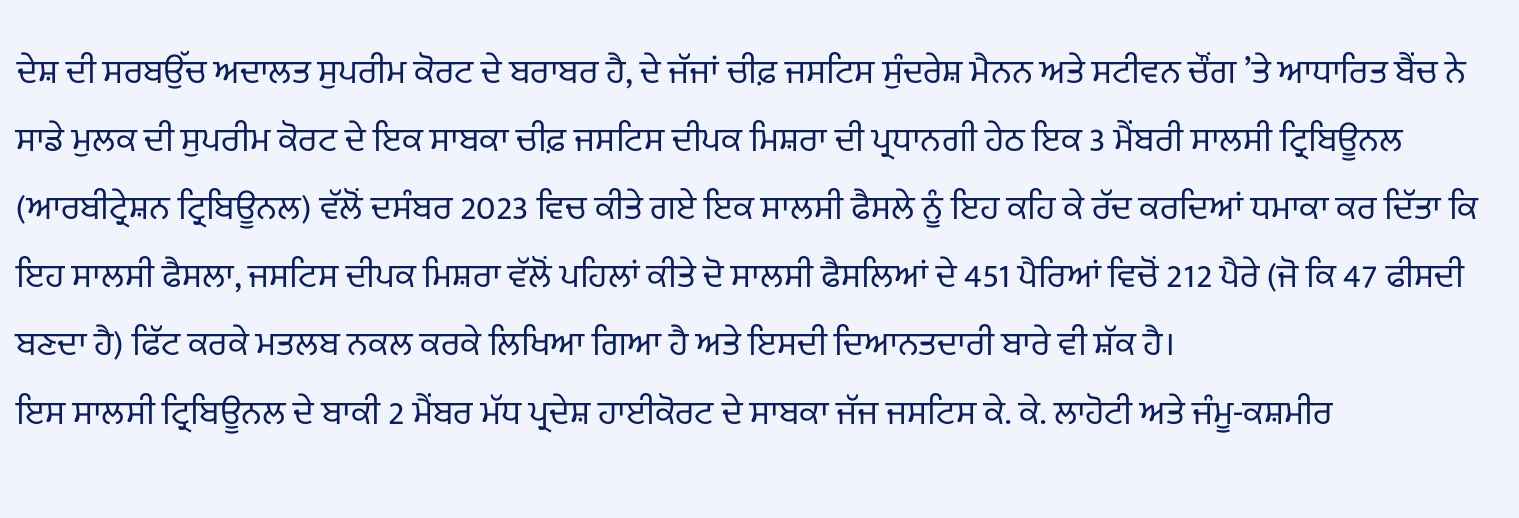ਦੇਸ਼ ਦੀ ਸਰਬਉੱਚ ਅਦਾਲਤ ਸੁਪਰੀਮ ਕੋਰਟ ਦੇ ਬਰਾਬਰ ਹੈ, ਦੇ ਜੱਜਾਂ ਚੀਫ਼ ਜਸਟਿਸ ਸੁੰਦਰੇਸ਼ ਮੈਨਨ ਅਤੇ ਸਟੀਵਨ ਚੌਂਗ ’ਤੇ ਆਧਾਰਿਤ ਬੈਂਚ ਨੇ ਸਾਡੇ ਮੁਲਕ ਦੀ ਸੁਪਰੀਮ ਕੋਰਟ ਦੇ ਇਕ ਸਾਬਕਾ ਚੀਫ਼ ਜਸਟਿਸ ਦੀਪਕ ਮਿਸ਼ਰਾ ਦੀ ਪ੍ਰਧਾਨਗੀ ਹੇਠ ਇਕ 3 ਮੈਂਬਰੀ ਸਾਲਸੀ ਟ੍ਰਿਬਿਊਨਲ (ਆਰਬੀਟ੍ਰੇਸ਼ਨ ਟ੍ਰਿਬਿਊਨਲ) ਵੱਲੋਂ ਦਸੰਬਰ 2023 ਵਿਚ ਕੀਤੇ ਗਏ ਇਕ ਸਾਲਸੀ ਫੈਸਲੇ ਨੂੰ ਇਹ ਕਹਿ ਕੇ ਰੱਦ ਕਰਦਿਆਂ ਧਮਾਕਾ ਕਰ ਦਿੱਤਾ ਕਿ ਇਹ ਸਾਲਸੀ ਫੈਸਲਾ, ਜਸਟਿਸ ਦੀਪਕ ਮਿਸ਼ਰਾ ਵੱਲੋਂ ਪਹਿਲਾਂ ਕੀਤੇ ਦੋ ਸਾਲਸੀ ਫੈਸਲਿਆਂ ਦੇ 451 ਪੈਰਿਆਂ ਵਿਚੋਂ 212 ਪੈਰੇ (ਜੋ ਕਿ 47 ਫੀਸਦੀ ਬਣਦਾ ਹੈ) ਫਿੱਟ ਕਰਕੇ ਮਤਲਬ ਨਕਲ ਕਰਕੇ ਲਿਖਿਆ ਗਿਆ ਹੈ ਅਤੇ ਇਸਦੀ ਦਿਆਨਤਦਾਰੀ ਬਾਰੇ ਵੀ ਸ਼ੱਕ ਹੈ।
ਇਸ ਸਾਲਸੀ ਟ੍ਰਿਬਿਊਨਲ ਦੇ ਬਾਕੀ 2 ਮੈਂਬਰ ਮੱਧ ਪ੍ਰਦੇਸ਼ ਹਾਈਕੋਰਟ ਦੇ ਸਾਬਕਾ ਜੱਜ ਜਸਟਿਸ ਕੇ. ਕੇ. ਲਾਹੋਟੀ ਅਤੇ ਜੰਮੂ-ਕਸ਼ਮੀਰ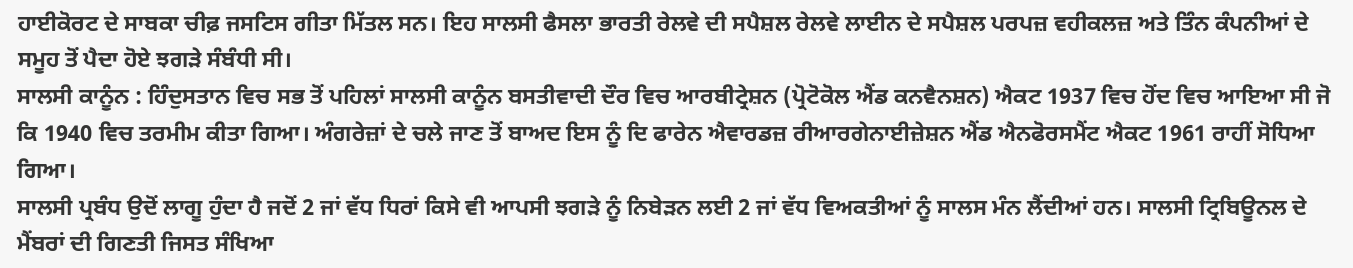ਹਾਈਕੋਰਟ ਦੇ ਸਾਬਕਾ ਚੀਫ਼ ਜਸਟਿਸ ਗੀਤਾ ਮਿੱਤਲ ਸਨ। ਇਹ ਸਾਲਸੀ ਫੈਸਲਾ ਭਾਰਤੀ ਰੇਲਵੇ ਦੀ ਸਪੈਸ਼ਲ ਰੇਲਵੇ ਲਾਈਨ ਦੇ ਸਪੈਸ਼ਲ ਪਰਪਜ਼ ਵਹੀਕਲਜ਼ ਅਤੇ ਤਿੰਨ ਕੰਪਨੀਆਂ ਦੇ ਸਮੂਹ ਤੋਂ ਪੈਦਾ ਹੋਏ ਝਗੜੇ ਸੰਬੰਧੀ ਸੀ।
ਸਾਲਸੀ ਕਾਨੂੰਨ : ਹਿੰਦੁਸਤਾਨ ਵਿਚ ਸਭ ਤੋਂ ਪਹਿਲਾਂ ਸਾਲਸੀ ਕਾਨੂੰਨ ਬਸਤੀਵਾਦੀ ਦੌਰ ਵਿਚ ਆਰਬੀਟ੍ਰੇਸ਼ਨ (ਪ੍ਰੋਟੋਕੋਲ ਐਂਡ ਕਨਵੈਨਸ਼ਨ) ਐਕਟ 1937 ਵਿਚ ਹੋਂਦ ਵਿਚ ਆਇਆ ਸੀ ਜੋ ਕਿ 1940 ਵਿਚ ਤਰਮੀਮ ਕੀਤਾ ਗਿਆ। ਅੰਗਰੇਜ਼ਾਂ ਦੇ ਚਲੇ ਜਾਣ ਤੋਂ ਬਾਅਦ ਇਸ ਨੂੰ ਦਿ ਫਾਰੇਨ ਐਵਾਰਡਜ਼ ਰੀਆਰਗੇਨਾਈਜ਼ੇਸ਼ਨ ਐਂਡ ਐਨਫੋਰਸਮੈਂਟ ਐਕਟ 1961 ਰਾਹੀਂ ਸੋਧਿਆ ਗਿਆ।
ਸਾਲਸੀ ਪ੍ਰਬੰਧ ਉਦੋਂ ਲਾਗੂ ਹੁੰਦਾ ਹੈ ਜਦੋਂ 2 ਜਾਂ ਵੱਧ ਧਿਰਾਂ ਕਿਸੇ ਵੀ ਆਪਸੀ ਝਗੜੇ ਨੂੰ ਨਿਬੇੜਨ ਲਈ 2 ਜਾਂ ਵੱਧ ਵਿਅਕਤੀਆਂ ਨੂੰ ਸਾਲਸ ਮੰਨ ਲੈਂਦੀਆਂ ਹਨ। ਸਾਲਸੀ ਟ੍ਰਿਬਿਊਨਲ ਦੇ ਮੈਂਬਰਾਂ ਦੀ ਗਿਣਤੀ ਜਿਸਤ ਸੰਖਿਆ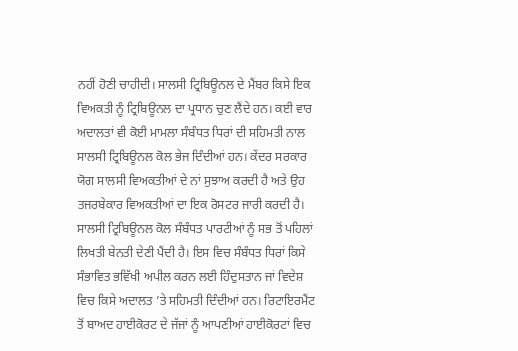ਨਹੀਂ ਹੋਣੀ ਚਾਹੀਦੀ। ਸਾਲਸੀ ਟ੍ਰਿਬਿਊਨਲ ਦੇ ਮੈਂਬਰ ਕਿਸੇ ਇਕ ਵਿਅਕਤੀ ਨੂੰ ਟ੍ਰਿਬਿਊਨਲ ਦਾ ਪ੍ਰਧਾਨ ਚੁਣ ਲੈਂਦੇ ਹਨ। ਕਈ ਵਾਰ ਅਦਾਲਤਾਂ ਵੀ ਕੋਈ ਮਾਮਲਾ ਸੰਬੰਧਤ ਧਿਰਾਂ ਦੀ ਸਹਿਮਤੀ ਨਾਲ ਸਾਲਸੀ ਟ੍ਰਿਬਿਊਨਲ ਕੋਲ ਭੇਜ ਦਿੰਦੀਆਂ ਹਨ। ਕੇਂਦਰ ਸਰਕਾਰ ਯੋਗ ਸਾਲਸੀ ਵਿਅਕਤੀਆਂ ਦੇ ਨਾਂ ਸੁਝਾਅ ਕਰਦੀ ਹੈ ਅਤੇ ਉਹ ਤਜਰਬੇਕਾਰ ਵਿਅਕਤੀਆਂ ਦਾ ਇਕ ਰੋਸਟਰ ਜਾਰੀ ਕਰਦੀ ਹੈ।
ਸਾਲਸੀ ਟ੍ਰਿਬਿਊਨਲ ਕੋਲ ਸੰਬੰਧਤ ਪਾਰਟੀਆਂ ਨੂੰ ਸਭ ਤੋਂ ਪਹਿਲਾਂ ਲਿਖਤੀ ਬੇਨਤੀ ਦੇਣੀ ਪੈਂਦੀ ਹੈ। ਇਸ ਵਿਚ ਸੰਬੰਧਤ ਧਿਰਾਂ ਕਿਸੇ ਸੰਭਾਵਿਤ ਭਵਿੱਖੀ ਅਪੀਲ ਕਰਨ ਲਈ ਹਿੰਦੁਸਤਾਨ ਜਾਂ ਵਿਦੇਸ਼ ਵਿਚ ਕਿਸੇ ਅਦਾਲਤ ’ਤੇ ਸਹਿਮਤੀ ਦਿੰਦੀਆਂ ਹਨ। ਰਿਟਾਇਰਮੈਂਟ ਤੋਂ ਬਾਅਦ ਹਾਈਕੋਰਟ ਦੇ ਜੱਜਾਂ ਨੂੰ ਆਪਣੀਆਂ ਹਾਈਕੋਰਟਾਂ ਵਿਚ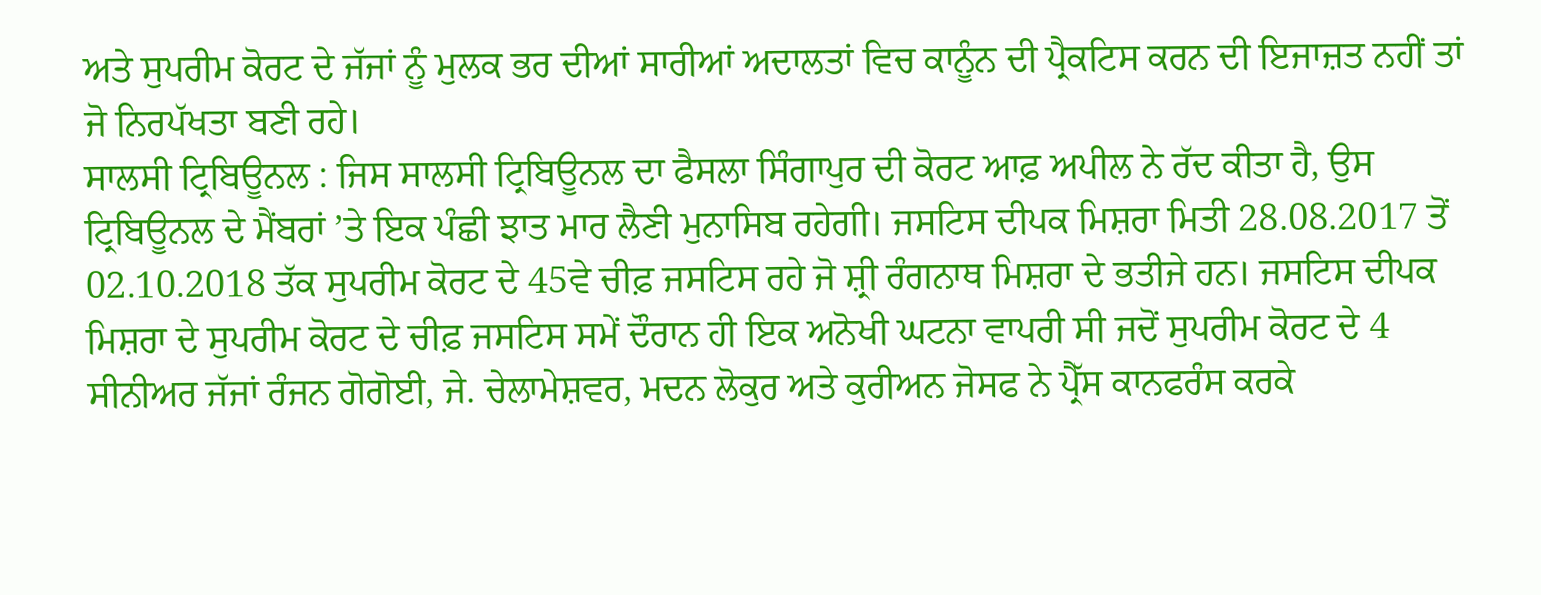ਅਤੇ ਸੁਪਰੀਮ ਕੋਰਟ ਦੇ ਜੱਜਾਂ ਨੂੰ ਮੁਲਕ ਭਰ ਦੀਆਂ ਸਾਰੀਆਂ ਅਦਾਲਤਾਂ ਵਿਚ ਕਾਨੂੰਨ ਦੀ ਪ੍ਰੈਕਟਿਸ ਕਰਨ ਦੀ ਇਜਾਜ਼ਤ ਨਹੀਂ ਤਾਂ ਜੋ ਨਿਰਪੱਖਤਾ ਬਣੀ ਰਹੇ।
ਸਾਲਸੀ ਟ੍ਰਿਬਿਊਨਲ : ਜਿਸ ਸਾਲਸੀ ਟ੍ਰਿਬਿਊਨਲ ਦਾ ਫੈਸਲਾ ਸਿੰਗਾਪੁਰ ਦੀ ਕੋਰਟ ਆਫ਼ ਅਪੀਲ ਨੇ ਰੱਦ ਕੀਤਾ ਹੈ, ਉਸ ਟ੍ਰਿਬਿਊਨਲ ਦੇ ਮੈਂਬਰਾਂ ’ਤੇ ਇਕ ਪੰਛੀ ਝਾਤ ਮਾਰ ਲੈਣੀ ਮੁਨਾਸਿਬ ਰਹੇਗੀ। ਜਸਟਿਸ ਦੀਪਕ ਮਿਸ਼ਰਾ ਮਿਤੀ 28.08.2017 ਤੋਂ 02.10.2018 ਤੱਕ ਸੁਪਰੀਮ ਕੋਰਟ ਦੇ 45ਵੇ ਚੀਫ਼ ਜਸਟਿਸ ਰਹੇ ਜੋ ਸ਼੍ਰੀ ਰੰਗਨਾਥ ਮਿਸ਼ਰਾ ਦੇ ਭਤੀਜੇ ਹਨ। ਜਸਟਿਸ ਦੀਪਕ ਮਿਸ਼ਰਾ ਦੇ ਸੁਪਰੀਮ ਕੋਰਟ ਦੇ ਚੀਫ਼ ਜਸਟਿਸ ਸਮੇਂ ਦੌਰਾਨ ਹੀ ਇਕ ਅਨੋਖੀ ਘਟਨਾ ਵਾਪਰੀ ਸੀ ਜਦੋਂ ਸੁਪਰੀਮ ਕੋਰਟ ਦੇ 4 ਸੀਨੀਅਰ ਜੱਜਾਂ ਰੰਜਨ ਗੋਗੋਈ, ਜੇ. ਚੇਲਾਮੇਸ਼ਵਰ, ਮਦਨ ਲੋਕੁਰ ਅਤੇ ਕੁਰੀਅਨ ਜੋਸਫ ਨੇ ਪ੍ਰੈੱਸ ਕਾਨਫਰੰਸ ਕਰਕੇ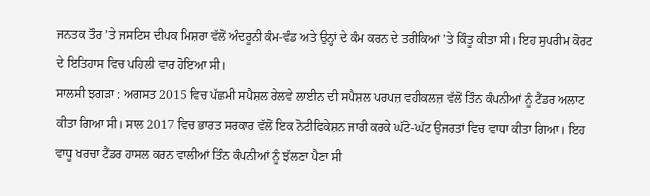ਜਨਤਕ ਤੌਰ ’ਤੇ ਜਸਟਿਸ ਦੀਪਕ ਮਿਸ਼ਰਾ ਵੱਲੋਂ ਅੰਦਰੂਨੀ ਕੰਮ-ਵੰਡ ਅਤੇ ਉਨ੍ਹਾਂ ਦੇ ਕੰਮ ਕਰਨ ਦੇ ਤਰੀਕਿਆਂ ’ਤੇ ਕਿੰਤੂ ਕੀਤਾ ਸੀ। ਇਹ ਸੁਪਰੀਮ ਕੋਰਟ ਦੇ ਇਤਿਹਾਸ ਵਿਚ ਪਹਿਲੀ ਵਾਰ ਹੋਇਆ ਸੀ।
ਸਾਲਸੀ ਝਗੜਾ : ਅਗਸਤ 2015 ਵਿਚ ਪੱਛਮੀ ਸਪੈਸ਼ਲ ਰੇਲਵੇ ਲਾਈਨ ਦੀ ਸਪੈਸ਼ਲ ਪਰਪਜ਼ ਵਹੀਕਲਜ਼ ਵੱਲੋਂ ਤਿੰਨ ਕੰਪਨੀਆਂ ਨੂੰ ਟੈਂਡਰ ਅਲਾਟ ਕੀਤਾ ਗਿਆ ਸੀ। ਸਾਲ 2017 ਵਿਚ ਭਾਰਤ ਸਰਕਾਰ ਵੱਲੋਂ ਇਕ ਨੋਟੀਫਿਕੇਸ਼ਨ ਜਾਰੀ ਕਰਕੇ ਘੱਟੋ-ਘੱਟ ਉਜਰਤਾਂ ਵਿਚ ਵਾਧਾ ਕੀਤਾ ਗਿਆ। ਇਹ ਵਾਧੂ ਖਰਚਾ ਟੈਂਡਰ ਹਾਸਲ ਕਰਨ ਵਾਲੀਆਂ ਤਿੰਨ ਕੰਪਨੀਆਂ ਨੂੰ ਝੱਲਣਾ ਪੈਣਾ ਸੀ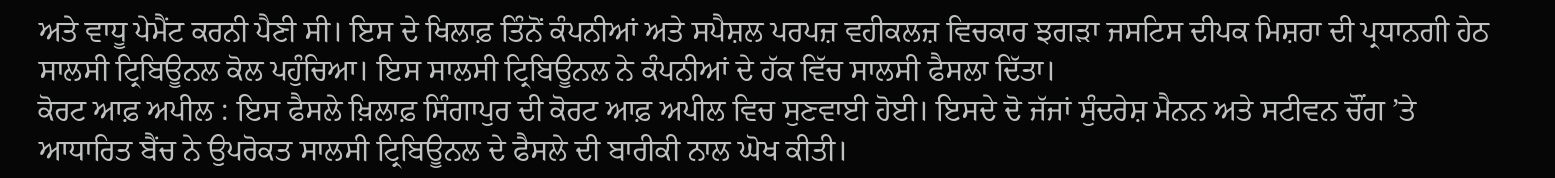ਅਤੇ ਵਾਧੂ ਪੇਮੈਂਟ ਕਰਨੀ ਪੈਣੀ ਸੀ। ਇਸ ਦੇ ਖਿਲਾਫ਼ ਤਿੰਨੋਂ ਕੰਪਨੀਆਂ ਅਤੇ ਸਪੈਸ਼ਲ ਪਰਪਜ਼ ਵਹੀਕਲਜ਼ ਵਿਚਕਾਰ ਝਗੜਾ ਜਸਟਿਸ ਦੀਪਕ ਮਿਸ਼ਰਾ ਦੀ ਪ੍ਰਧਾਨਗੀ ਹੇਠ ਸਾਲਸੀ ਟ੍ਰਿਬਿਊਨਲ ਕੋਲ ਪਹੁੰਚਿਆ। ਇਸ ਸਾਲਸੀ ਟ੍ਰਿਬਿਊਨਲ ਨੇ ਕੰਪਨੀਆਂ ਦੇ ਹੱਕ ਵਿੱਚ ਸਾਲਸੀ ਫੈਸਲਾ ਦਿੱਤਾ।
ਕੋਰਟ ਆਫ਼ ਅਪੀਲ : ਇਸ ਫੈਸਲੇ ਖ਼ਿਲਾਫ਼ ਸਿੰਗਾਪੁਰ ਦੀ ਕੋਰਟ ਆਫ਼ ਅਪੀਲ ਵਿਚ ਸੁਣਵਾਈ ਹੋਈ। ਇਸਦੇ ਦੋ ਜੱਜਾਂ ਸੁੰਦਰੇਸ਼ ਮੈਨਨ ਅਤੇ ਸਟੀਵਨ ਚੌਂਗ ’ਤੇ ਆਧਾਰਿਤ ਬੈਂਚ ਨੇ ਉਪਰੋਕਤ ਸਾਲਸੀ ਟ੍ਰਿਬਿਊਨਲ ਦੇ ਫੈਸਲੇ ਦੀ ਬਾਰੀਕੀ ਨਾਲ ਘੋਖ ਕੀਤੀ।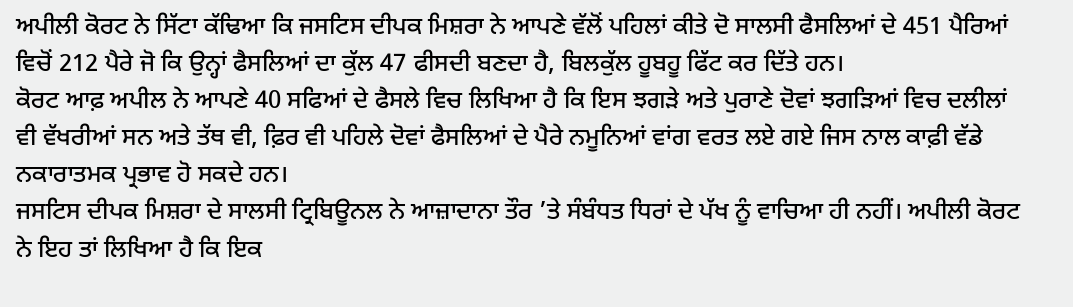ਅਪੀਲੀ ਕੋਰਟ ਨੇ ਸਿੱਟਾ ਕੱਢਿਆ ਕਿ ਜਸਟਿਸ ਦੀਪਕ ਮਿਸ਼ਰਾ ਨੇ ਆਪਣੇ ਵੱਲੋਂ ਪਹਿਲਾਂ ਕੀਤੇ ਦੋ ਸਾਲਸੀ ਫੈਸਲਿਆਂ ਦੇ 451 ਪੈਰਿਆਂ ਵਿਚੋਂ 212 ਪੈਰੇ ਜੋ ਕਿ ਉਨ੍ਹਾਂ ਫੈਸਲਿਆਂ ਦਾ ਕੁੱਲ 47 ਫੀਸਦੀ ਬਣਦਾ ਹੈ, ਬਿਲਕੁੱਲ ਹੂਬਹੂ ਫਿੱਟ ਕਰ ਦਿੱਤੇ ਹਨ।
ਕੋਰਟ ਆਫ਼ ਅਪੀਲ ਨੇ ਆਪਣੇ 40 ਸਫਿਆਂ ਦੇ ਫੈਸਲੇ ਵਿਚ ਲਿਖਿਆ ਹੈ ਕਿ ਇਸ ਝਗੜੇ ਅਤੇ ਪੁਰਾਣੇ ਦੋਵਾਂ ਝਗੜਿਆਂ ਵਿਚ ਦਲੀਲਾਂ ਵੀ ਵੱਖਰੀਆਂ ਸਨ ਅਤੇ ਤੱਥ ਵੀ, ਫ਼ਿਰ ਵੀ ਪਹਿਲੇ ਦੋਵਾਂ ਫੈਸਲਿਆਂ ਦੇ ਪੈਰੇ ਨਮੂਨਿਆਂ ਵਾਂਗ ਵਰਤ ਲਏ ਗਏ ਜਿਸ ਨਾਲ ਕਾਫ਼ੀ ਵੱਡੇ ਨਕਾਰਾਤਮਕ ਪ੍ਰਭਾਵ ਹੋ ਸਕਦੇ ਹਨ।
ਜਸਟਿਸ ਦੀਪਕ ਮਿਸ਼ਰਾ ਦੇ ਸਾਲਸੀ ਟ੍ਰਿਬਿਊਨਲ ਨੇ ਆਜ਼ਾਦਾਨਾ ਤੌਰ ’ਤੇ ਸੰਬੰਧਤ ਧਿਰਾਂ ਦੇ ਪੱਖ ਨੂੰ ਵਾਚਿਆ ਹੀ ਨਹੀਂ। ਅਪੀਲੀ ਕੋਰਟ ਨੇ ਇਹ ਤਾਂ ਲਿਖਿਆ ਹੈ ਕਿ ਇਕ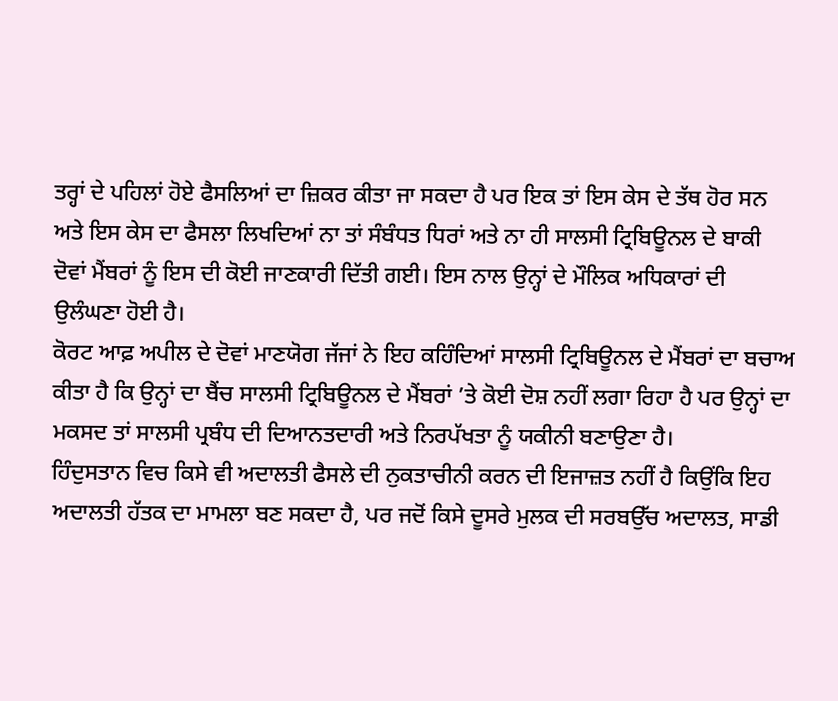ਤਰ੍ਹਾਂ ਦੇ ਪਹਿਲਾਂ ਹੋਏ ਫੈਸਲਿਆਂ ਦਾ ਜ਼ਿਕਰ ਕੀਤਾ ਜਾ ਸਕਦਾ ਹੈ ਪਰ ਇਕ ਤਾਂ ਇਸ ਕੇਸ ਦੇ ਤੱਥ ਹੋਰ ਸਨ ਅਤੇ ਇਸ ਕੇਸ ਦਾ ਫੈਸਲਾ ਲਿਖਦਿਆਂ ਨਾ ਤਾਂ ਸੰਬੰਧਤ ਧਿਰਾਂ ਅਤੇ ਨਾ ਹੀ ਸਾਲਸੀ ਟ੍ਰਿਬਿਊਨਲ ਦੇ ਬਾਕੀ ਦੋਵਾਂ ਮੈਂਬਰਾਂ ਨੂੰ ਇਸ ਦੀ ਕੋਈ ਜਾਣਕਾਰੀ ਦਿੱਤੀ ਗਈ। ਇਸ ਨਾਲ ਉਨ੍ਹਾਂ ਦੇ ਮੌਲਿਕ ਅਧਿਕਾਰਾਂ ਦੀ ਉਲੰਘਣਾ ਹੋਈ ਹੈ।
ਕੋਰਟ ਆਫ਼ ਅਪੀਲ ਦੇ ਦੋਵਾਂ ਮਾਣਯੋਗ ਜੱਜਾਂ ਨੇ ਇਹ ਕਹਿੰਦਿਆਂ ਸਾਲਸੀ ਟ੍ਰਿਬਿਊਨਲ ਦੇ ਮੈਂਬਰਾਂ ਦਾ ਬਚਾਅ ਕੀਤਾ ਹੈ ਕਿ ਉਨ੍ਹਾਂ ਦਾ ਬੈਂਚ ਸਾਲਸੀ ਟ੍ਰਿਬਿਊਨਲ ਦੇ ਮੈਂਬਰਾਂ ’ਤੇ ਕੋਈ ਦੋਸ਼ ਨਹੀਂ ਲਗਾ ਰਿਹਾ ਹੈ ਪਰ ਉਨ੍ਹਾਂ ਦਾ ਮਕਸਦ ਤਾਂ ਸਾਲਸੀ ਪ੍ਰਬੰਧ ਦੀ ਦਿਆਨਤਦਾਰੀ ਅਤੇ ਨਿਰਪੱਖਤਾ ਨੂੰ ਯਕੀਨੀ ਬਣਾਉਣਾ ਹੈ।
ਹਿੰਦੁਸਤਾਨ ਵਿਚ ਕਿਸੇ ਵੀ ਅਦਾਲਤੀ ਫੈਸਲੇ ਦੀ ਨੁਕਤਾਚੀਨੀ ਕਰਨ ਦੀ ਇਜਾਜ਼ਤ ਨਹੀਂ ਹੈ ਕਿਉਂਕਿ ਇਹ ਅਦਾਲਤੀ ਹੱਤਕ ਦਾ ਮਾਮਲਾ ਬਣ ਸਕਦਾ ਹੈ, ਪਰ ਜਦੋਂ ਕਿਸੇ ਦੂਸਰੇ ਮੁਲਕ ਦੀ ਸਰਬਉੱਚ ਅਦਾਲਤ, ਸਾਡੀ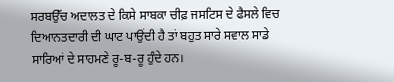ਸਰਬਉੱਚ ਅਦਾਲਤ ਦੇ ਕਿਸੇ ਸਾਬਕਾ ਚੀਫ਼ ਜਸਟਿਸ ਦੇ ਫੈਸਲੇ ਵਿਚ ਦਿਆਨਤਦਾਰੀ ਦੀ ਘਾਟ ਪਾਉਂਦੀ ਹੈ ਤਾਂ ਬਹੁਤ ਸਾਰੇ ਸਵਾਲ ਸਾਡੇ ਸਾਰਿਆਂ ਦੇ ਸਾਹਮਣੇ ਰੂ-ਬ-ਰੂ ਹੁੰਦੇ ਹਨ।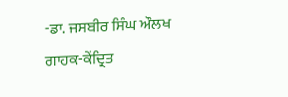-ਡਾ. ਜਸਬੀਰ ਸਿੰਘ ਔਲਖ
ਗਾਹਕ-ਕੇਂਦ੍ਰਿਤ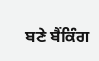ਬਣੇ ਬੈਂਕਿੰਗ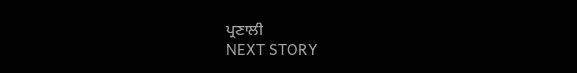ਪ੍ਰਣਾਲੀ
NEXT STORY